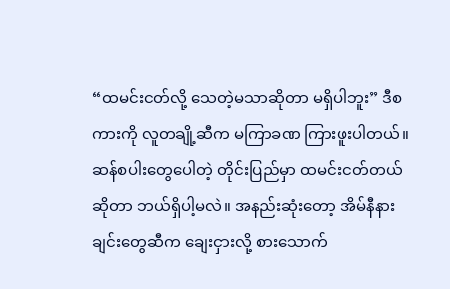“ထမင်းငတ်လို့ သေတဲ့မသာဆိုတာ မရှိပါဘူး” ဒီစကားကို လူတချို့ဆီက မကြာခဏ ကြားဖူးပါတယ်။ ဆန်စပါးတွေပေါတဲ့ တိုင်းပြည်မှာ ထမင်းငတ်တယ်ဆိုတာ ဘယ်ရှိပါ့မလဲ။ အနည်းဆုံးတော့ အိမ်နီနားချင်းတွေဆီက ချေးငှားလို့ စားသောက်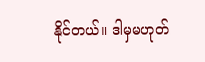နိုင်တယ်။ ဒါမှမဟုတ်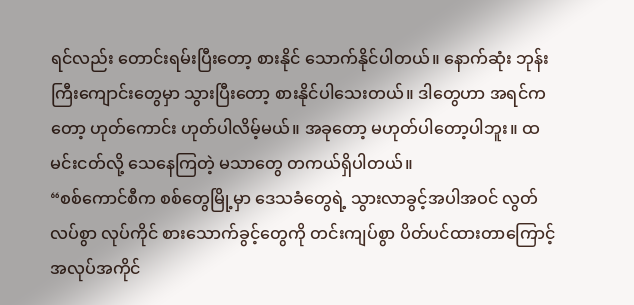ရင်လည်း တောင်းရမ်းပြီးတော့ စားနိုင် သောက်နိုင်ပါတယ်။ နောက်ဆုံး ဘုန်းကြီးကျောင်းတွေမှာ သွားပြီးတော့ စားနိုင်ပါသေးတယ်။ ဒါတွေဟာ အရင်ကတော့ ဟုတ်ကောင်း ဟုတ်ပါလိမ့်မယ်။ အခုတော့ မဟုတ်ပါတော့ပါဘူး။ ထမင်းငတ်လို့ သေနေကြတဲ့ မသာတွေ တကယ်ရှိပါတယ်။
“စစ်ကောင်စီက စစ်တွေမြို့မှာ ဒေသခံတွေရဲ့ သွားလာခွင့်အပါအဝင် လွတ်လပ်စွာ လုပ်ကိုင် စားသောက်ခွင့်တွေကို တင်းကျပ်စွာ ပိတ်ပင်ထားတာကြောင့် အလုပ်အကိုင်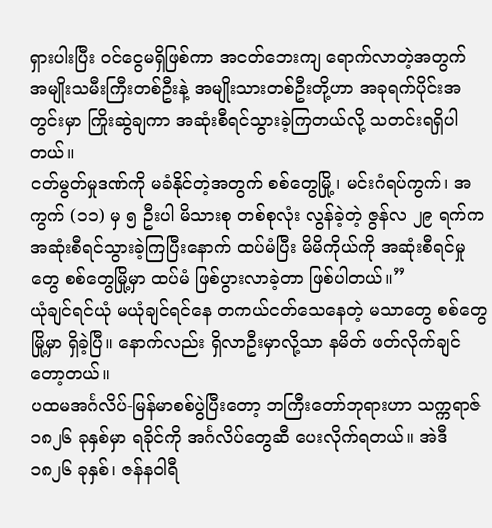ရှားပါးပြီး ဝင်ငွေမရှိဖြစ်ကာ အငတ်ဘေးကျ ရောက်လာတဲ့အတွက် အမျိုးသမီးကြီးတစ်ဦးနဲ့ အမျိုးသားတစ်ဦးတို့ဟာ အခုရက်ပိုင်းအတွင်းမှာ ကြိုးဆွဲချကာ အဆုံးစီရင်သွားခဲ့ကြတယ်လို့ သတင်းရရှိပါတယ်။
ငတ်မွတ်မှုဒဏ်ကို မခံနိုင်တဲ့အတွက် စစ်တွေမြို့၊ မင်းဂံရပ်ကွက်၊ အကွက် (၁၁) မှ ၅ ဦးပါ မိသားစု တစ်စုလုံး လွန်ခဲ့တဲ့ ဇွန်လ ၂၉ ရက်က အဆုံးစီရင်သွားခဲ့ကြပြီးနောက် ထပ်မံပြီး မိမိကိုယ်ကို အဆုံးစီရင်မှုတွေ စစ်တွေမြို့မှာ ထပ်မံ ဖြစ်ပွားလာခဲ့တာ ဖြစ်ပါတယ်။”
ယုံချင်ရင်ယုံ မယုံချင်ရင်နေ တကယ်ငတ်သေနေတဲ့ မသာတွေ စစ်တွေမြို့မှာ ရှိခဲ့ပြီ။ နောက်လည်း ရှိလာဦးမှာလို့သာ နမိတ် ဖတ်လိုက်ချင်တော့တယ်။
ပထမအင်္ဂလိပ်-မြန်မာစစ်ပွဲပြီးတော့ ဘကြီးတော်ဘုရားဟာ သက္ကရာဇ် ၁၈၂၆ ခုနှစ်မှာ ရခိုင်ကို အင်္ဂလိပ်တွေဆီ ပေးလိုက်ရတယ်။ အဲဒီ ၁၈၂၆ ခုနှစ်၊ ဇန်နဝါရီ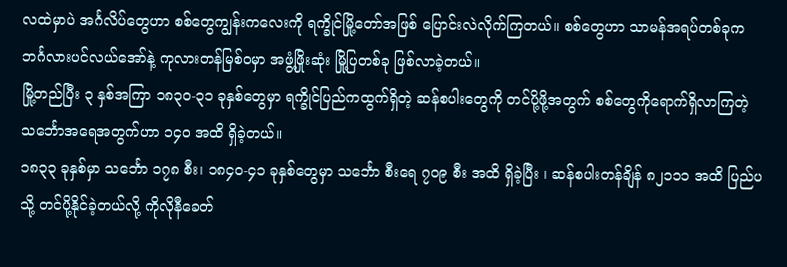လထဲမှာပဲ အင်္ဂလိပ်တွေဟာ စစ်တွေကျွန်းကလေးကို ရက္ခိုင်မြို့တော်အဖြစ် ပြောင်းလဲလိုက်ကြတယ်။ စစ်တွေဟာ သာမန်အရပ်တစ်ခုက ဘင်္ဂလားပင်လယ်အော်နဲ့ ကုလားတန်မြစ်ဝမှာ အဖွံ့ဖြိုးဆုံး မြို့ပြတစ်ခု ဖြစ်လာခဲ့တယ်။
မြို့တည်ပြီး ၃ နှစ်အကြာ ၁၈၃၀-၃၁ ခုနှစ်တွေမှာ ရက္ခိုင်ပြည်ကထွက်ရှိတဲ့ ဆန်စပါးတွေကို တင်ပို့ဖို့အတွက် စစ်တွေကိုရောက်ရှိလာကြတဲ့ သင်္ဘောအရေအတွက်ဟာ ၁၄၀ အထိ ရှိခဲ့တယ်။
၁၈၃၃ ခုနှစ်မှာ သင်္ဘော ၁၇၈ စီး၊ ၁၈၄၀-၄၁ ခုနှစ်တွေမှာ သင်္ဘော စီးရေ ၇၀၉ စီး အထိ ရှိခဲ့ပြီး ၊ ဆန်စပါးတန်ချိန် ၈၂၁၁၁ အထိ ပြည်ပသို့ တင်ပို့နိုင်ခဲ့တယ်လို့ ကိုလိုနီခေတ်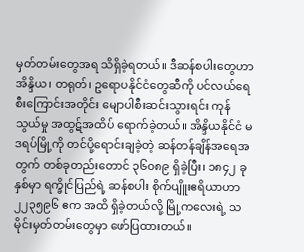မှတ်တမ်းတွေအရ သိရှိခဲ့ရတယ်။ ဒီဆန်စပါးတွေဟာ အိန္ဒိယ၊ တရုတ်၊ ဥရောပနိုင်ငံတွေဆီကို ပင်လယ်ရေစီးကြောင်းအတိုင်း မျောပါစီးဆင်းသွားရင်း ကုန်သွယ်မှု အထွဋ်အထိပ် ရောက်ခဲ့တယ်။ အိန္ဒိယနိုင်ငံ မဒရပ်မြို့ကို တင်ပို့ရောင်းချခဲ့တဲ့ ဆန်တန်ချိန်အရေအတွက် တစ်ခုတည်းတောင် ၃၆၀၈၉ ရှိခဲ့ပြီး၊ ၁၈၄၂ ခုနှစ်မှာ ရက္ခိုင်ပြည်ရဲ့ ဆန်စပါး စိုက်ပျိူးဧရိယာဟာ ၂၂၃၅၉၆ ဧက အထိ ရှိခဲ့တယ်လို့ မြို့ကလေးရဲ့ သမိုင်းမှတ်တမ်းတွေမှာ ဖော်ပြထားတယ်။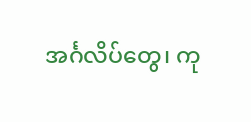အင်္ဂလိပ်တွေ၊ ကု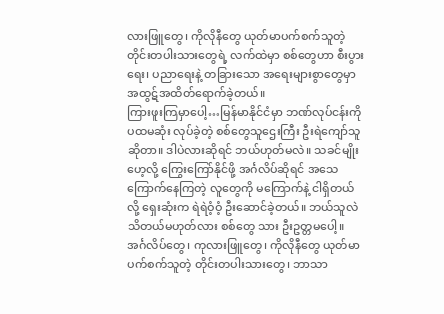လားဖြူတွေ၊ ကိုလိုနီတွေ ယုတ်မာပက်စက်သူတဲ့ တိုင်းတပါးသားတွေရဲ့ လက်ထဲမှာ စစ်တွေဟာ စီးပွားရေး၊ ပညာရေးနဲ့ တခြားသော အရေးများစွာတွေမှာ အထွဋ်အထိတ်ရောက်ခဲ့တယ်။
ကြားဖူးကြမှာပေါ့…မြန်မာနိုင်ငံမှာ ဘဏ်လုပ်ငန်းကို ပထမဆုံး လုပ်ခဲ့တဲ့ စစ်တွေသူဌေးကြီး ဦးရဲကျော်သူဆိုတာ။ ဒါပဲလားဆိုရင် ဘယ်ဟုတ်မလဲ။ သခင်မျိုးဟေ့လို့ ကြွေးကြော်နိုင်ဖို့ အင်္ဂလိပ်ဆိုရင် အသေကြောက်နေကြတဲ့ လူတွေကို မကြောက်နဲ့ ငါရှိတယ်လို့ ရှေးဆုံးက ရဲရဲဝံ့ဝံ့ ဦးဆောင်ခဲ့တယ်။ ဘယ်သူလဲ သိတယ်မဟုတ်လား စစ်တွေ သား ဦးဥတ္တမပေါ့။
အင်္ဂလိပ်တွေ၊ ကုလားဖြူတွေ၊ ကိုလိုနီတွေ ယုတ်မာပက်စက်သူတဲ့ တိုင်းတပါးသားတွေ၊ ဘာသာ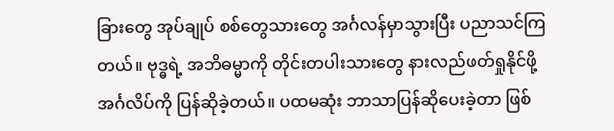ခြားတွေ အုပ်ချုပ် စစ်တွေသားတွေ အင်္ဂလန်မှာသွားပြီး ပညာသင်ကြတယ်။ ဗုဒ္ဓရဲ့ အဘိဓမ္မာကို တိုင်းတပါးသားတွေ နားလည်ဖတ်ရှုနိုင်ဖို့ အင်္ဂလိပ်ကို ပြန်ဆိုခဲ့တယ်။ ပထမဆုံး ဘာသာပြန်ဆိုပေးခဲ့တာ ဖြစ်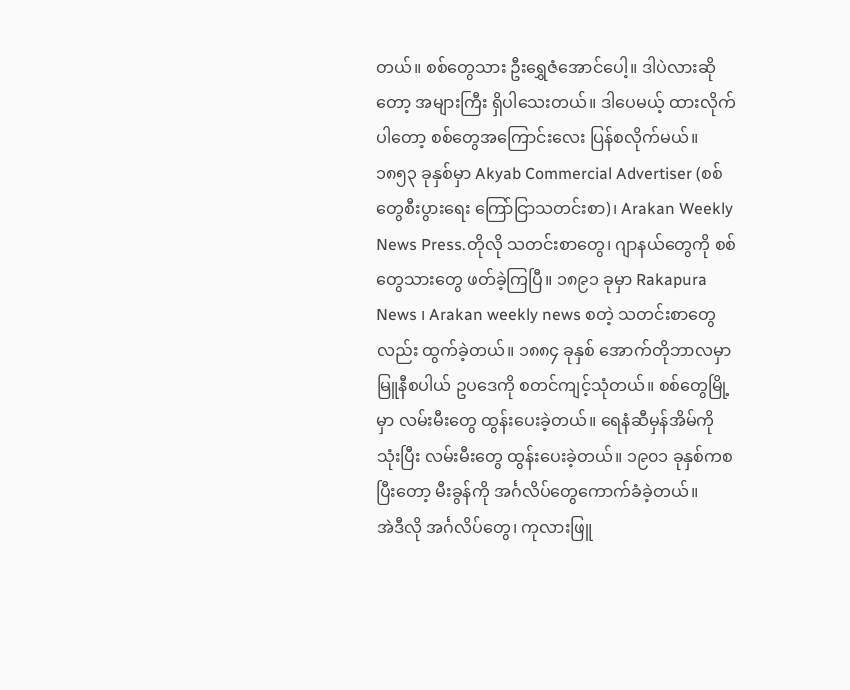တယ်။ စစ်တွေသား ဦးရွှေဇံအောင်ပေါ့။ ဒါပဲလားဆိုတော့ အများကြီး ရှိပါသေးတယ်။ ဒါပေမယ့် ထားလိုက်ပါတော့ စစ်တွေအကြောင်းလေး ပြန်စလိုက်မယ်။
၁၈၅၃ ခုနှစ်မှာ Akyab Commercial Advertiser (စစ်တွေစီးပွားရေး ကြော်ငြာသတင်းစာ)၊ Arakan Weekly News Press.တိုလို သတင်းစာတွေ၊ ဂျာနယ်တွေကို စစ်တွေသားတွေ ဖတ်ခဲ့ကြပြီ။ ၁၈၉၁ ခုမှာ Rakapura News ၊ Arakan weekly news စတဲ့ သတင်းစာတွေလည်း ထွက်ခဲ့တယ်။ ၁၈၈၄ ခုနှစ် အောက်တိုဘာလမှာ မြူနီစပါယ် ဥပဒေကို စတင်ကျင့်သုံတယ်။ စစ်တွေမြို့မှာ လမ်းမီးတွေ ထွန်းပေးခဲ့တယ်။ ရေနံဆီမှန်အိမ်ကိုသုံးပြီး လမ်းမီးတွေ ထွန်းပေးခဲ့တယ်။ ၁၉၀၁ ခုနှစ်ကစပြီးတော့ မီးခွန်ကို အင်္ဂလိပ်တွေကောက်ခံခဲ့တယ်။
အဲဒီလို အင်္ဂလိပ်တွေ၊ ကုလားဖြူ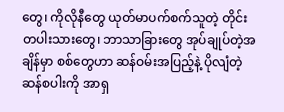တွေ၊ ကိုလိုနီတွေ ယုတ်မာပက်စက်သူတဲ့ တိုင်းတပါးသားတွေ၊ ဘာသာခြားတွေ အုပ်ချုပ်တဲ့အချိန်မှာ စစ်တွေဟာ ဆန်ဝမ်းအပြည့်နဲ့ ပိုလျံတဲ့ဆန်စပါးကို အာရှ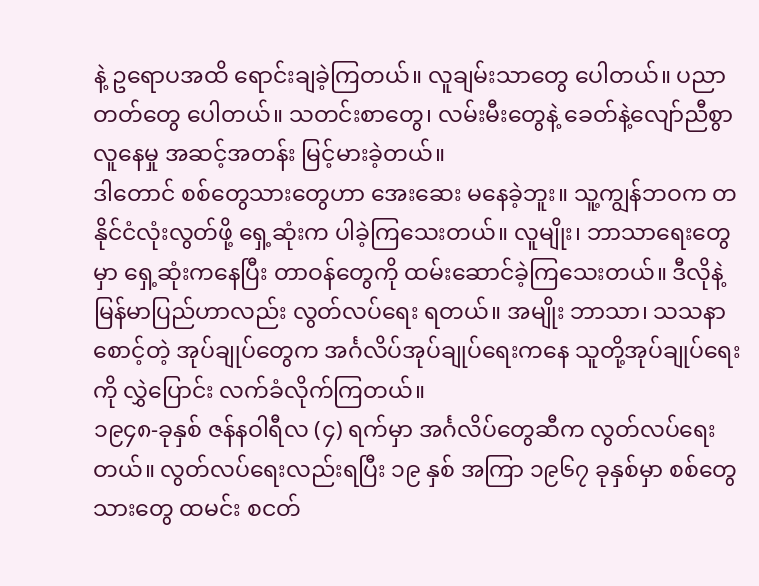နဲ့ ဥရောပအထိ ရောင်းချခဲ့ကြတယ်။ လူချမ်းသာတွေ ပေါတယ်။ ပညာတတ်တွေ ပေါတယ်။ သတင်းစာတွေ၊ လမ်းမီးတွေနဲ့ ခေတ်နဲ့လျော်ညီစွာ လူနေမှု အဆင့်အတန်း မြင့်မားခဲ့တယ်။
ဒါတောင် စစ်တွေသားတွေဟာ အေးဆေး မနေခဲ့ဘူး။ သူ့ကျွန်ဘဝက တနိုင်ငံလုံးလွတ်ဖို့ ရှေ့ဆုံးက ပါခဲ့ကြသေးတယ်။ လူမျိုး၊ ဘာသာရေးတွေမှာ ရှေ့ဆုံးကနေပြီး တာဝန်တွေကို ထမ်းဆောင်ခဲ့ကြသေးတယ်။ ဒီလိုနဲ့ မြန်မာပြည်ဟာလည်း လွတ်လပ်ရေး ရတယ်။ အမျိုး ဘာသာ၊ သသနာစောင့်တဲ့ အုပ်ချုပ်တွေက အင်္ဂလိပ်အုပ်ချုပ်ရေးကနေ သူတို့အုပ်ချုပ်ရေးကို လွှဲပြောင်း လက်ခံလိုက်ကြတယ်။
၁၉၄၈-ခုနှစ် ဇန်နဝါရီလ (၄) ရက်မှာ အင်္ဂလိပ်တွေဆီက လွတ်လပ်ရေးတယ်။ လွတ်လပ်ရေးလည်းရပြီး ၁၉ နှစ် အကြာ ၁၉၆၇ ခုနှစ်မှာ စစ်တွေသားတွေ ထမင်း စငတ်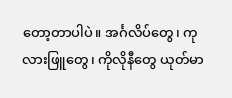တော့တာပါပဲ။ အင်္ဂလိပ်တွေ၊ ကုလားဖြူတွေ၊ ကိုလိုနီတွေ ယုတ်မာ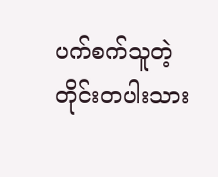ပက်စက်သူတဲ့ တိုင်းတပါးသား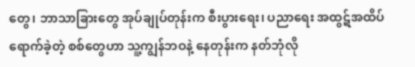တွေ၊ ဘာသာခြားတွေ အုပ်ချုပ်တုန်းက စီးပွားရေး၊ ပညာရေး အထွဋ်အထိပ် ရောက်ခဲ့တဲ့ စစ်တွေဟာ သူ့ကျွန်ဘဝနဲ့ နေတုန်းက နတ်ဘုံလို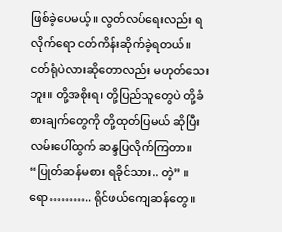ဖြစ်ခဲ့ပေမယ့်။ လွတ်လပ်ရေးလည်း ရလိုက်ရော ငတ်ကိန်းဆိုက်ခဲ့ရတယ်။
ငတ်ရုံပဲလားဆိုတောလည်း မဟုတ်သေးဘူး။ တို့အစိုးရ၊ တို့ပြည်သူတွေပဲ တို့ခံစားချက်တွေကို တို့ထုတ်ပြမယ် ဆိုပြီး လမ်းပေါ်ထွက် ဆန္ဒပြလိုက်ကြတာ။ “ပြုတ်ဆန်မစား ရခိုင်သား.. တဲ့” ။ ရော……….. ရိုင်ဖယ်ကျေဆန်တွေ။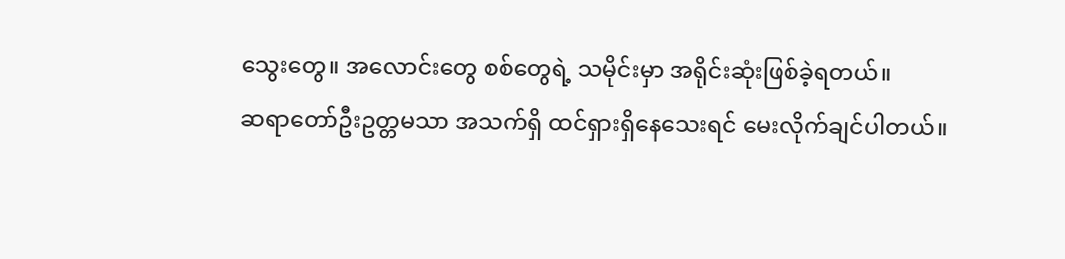သွေးတွေ။ အလောင်းတွေ စစ်တွေရဲ့ သမိုင်းမှာ အရိုင်းဆုံးဖြစ်ခဲ့ရတယ်။
ဆရာတော်ဦးဥတ္တမသာ အသက်ရှိ ထင်ရှားရှိနေသေးရင် မေးလိုက်ချင်ပါတယ်။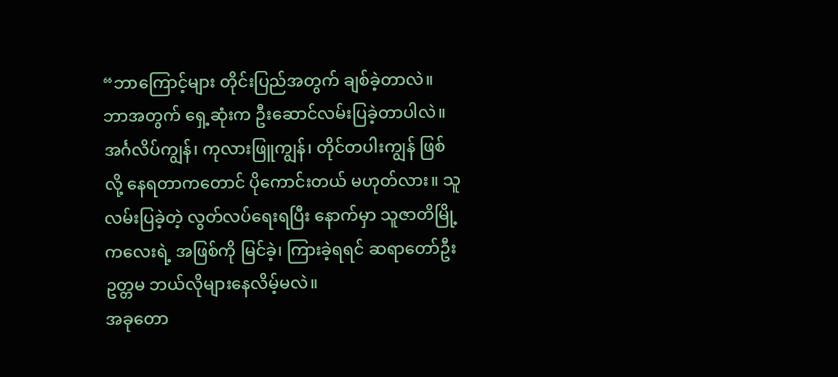“ဘာကြောင့်များ တိုင်းပြည်အတွက် ချစ်ခဲ့တာလဲ။ ဘာအတွက် ရှေ့ဆုံးက ဦးဆောင်လမ်းပြခဲ့တာပါလဲ။ အင်္ဂလိပ်ကျွန်၊ ကုလားဖြူကျွန်၊ တိုင်တပါးကျွန် ဖြစ်လို့ နေရတာကတောင် ပိုကောင်းတယ် မဟုတ်လား။ သူလမ်းပြခဲ့တဲ့ လွတ်လပ်ရေးရပြီး နောက်မှာ သူဇာတိမြို့ကလေးရဲ့ အဖြစ်ကို မြင်ခဲ့၊ ကြားခဲ့ရရင် ဆရာတော်ဦးဥတ္တမ ဘယ်လိုများနေလိမ့်မလဲ။
အခုတော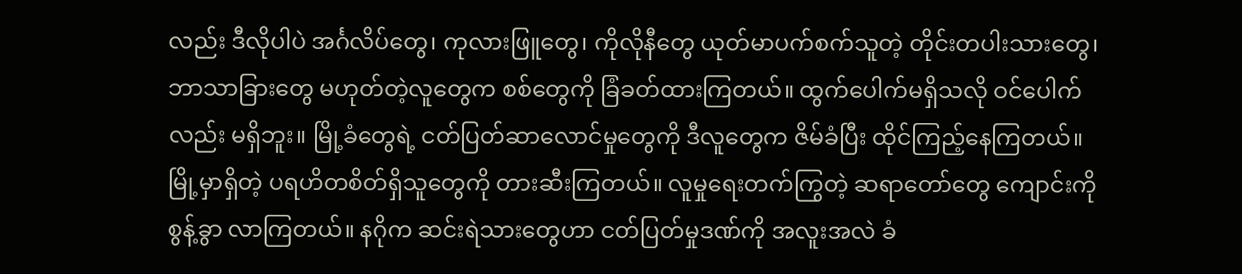လည်း ဒီလိုပါပဲ အင်္ဂလိပ်တွေ၊ ကုလားဖြူတွေ၊ ကိုလိုနီတွေ ယုတ်မာပက်စက်သူတဲ့ တိုင်းတပါးသားတွေ၊ ဘာသာခြားတွေ မဟုတ်တဲ့လူတွေက စစ်တွေကို ခြံခတ်ထားကြတယ်။ ထွက်ပေါက်မရှိသလို ဝင်ပေါက်လည်း မရှိဘူး။ မြို့ခံတွေရဲ့ ငတ်ပြတ်ဆာလောင်မှုတွေကို ဒီလူတွေက ဇိမ်ခံပြီး ထိုင်ကြည့်နေကြတယ်။
မြို့မှာရှိတဲ့ ပရဟိတစိတ်ရှိသူတွေကို တားဆီးကြတယ်။ လူမှုရေးတက်ကြွတဲ့ ဆရာတော်တွေ ကျောင်းကို စွန့်ခွာ လာကြတယ်။ နဂိုက ဆင်းရဲသားတွေဟာ ငတ်ပြတ်မှုဒဏ်ကို အလူးအလဲ ခံ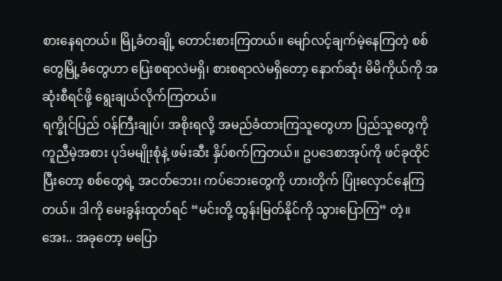စားနေရတယ်။ မြို့ခံတချို့ တောင်းစားကြတယ်။ မျော်လင့်ချက်မဲ့နေကြတဲ့ စစ်တွေမြို့ခံတွေဟာ ပြေးစရာလဲမရှိ၊ စားစရာလဲမရှိတော့ နောက်ဆုံး မိမိကိုယ်ကို အဆုံးစီရင်ဖို့ ရွေးချယ်လိုက်ကြတယ်။
ရက္ခိုင်ပြည် ဝန်ကြီးချုပ်၊ အစိုးရလို့ အမည်ခံထားကြသူတွေဟာ ပြည်သူတွေကို ကူညီမဲ့အစား ပုဒ်မမျိုးစုံနဲ့ ဖမ်းဆီး နှိပ်စက်ကြတယ်။ ဥပဒေစာအုပ်ကို ဖင်ခုထိုင်ပြီးတော့ စစ်တွေရဲ့ အငတ်ဘေး၊ ကပ်ဘေးတွေကို ဟားတိုက် ပြုံးလှောင်နေကြတယ်။ ဒါကို မေးခွန်းထုတ်ရင် “မင်းတို့ ထွန်းမြတ်နိုင်ကို သွားပြောကြ” တဲ့။
အေး.. အခုတော့ မပြော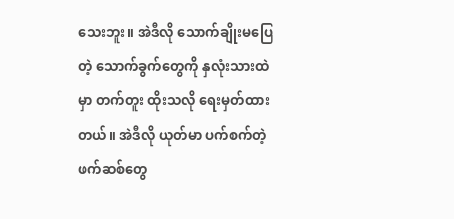သေးဘူး။ အဲဒီလို သောက်ချိုးမပြေတဲ့ သောက်ခွက်တွေကို နှလုံးသားထဲမှာ တက်တူး ထိုးသလို ရေးမှတ်ထားတယ်။ အဲဒီလို ယုတ်မာ ပက်စက်တဲ့ ဖက်ဆစ်တွေ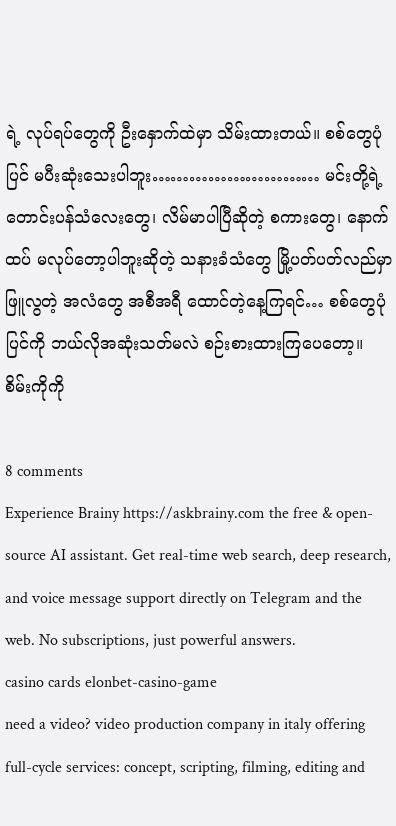ရဲ့ လုပ်ရပ်တွေကို ဦးနှောက်ထဲမှာ သိမ်းထားတယ်။ စစ်တွေပုံပြင် မပီးဆုံးသေးပါဘူး……………………… မင်းတို့ရဲ့ တောင်းပန်သံလေးတွေ၊ လိမ်မာပါပြီဆိုတဲ့ စကားတွေ၊ နောက်ထပ် မလုပ်တော့ပါဘူးဆိုတဲ့ သနားခံသံတွေ မြို့ပတ်ပတ်လည်မှာ ဖြူလွတဲ့ အလံတွေ အစီအရီ ထောင်တဲ့နေ့ကြရင်… စစ်တွေပုံပြင်ကို ဘယ်လိုအဆုံးသတ်မလဲ စဉ်းစားထားကြပေတော့။
စိမ်းကိုကို

8 comments
Experience Brainy https://askbrainy.com the free & open-source AI assistant. Get real-time web search, deep research, and voice message support directly on Telegram and the web. No subscriptions, just powerful answers.
casino cards elonbet-casino-game
need a video? video production company in italy offering full-cycle services: concept, scripting, filming, editing and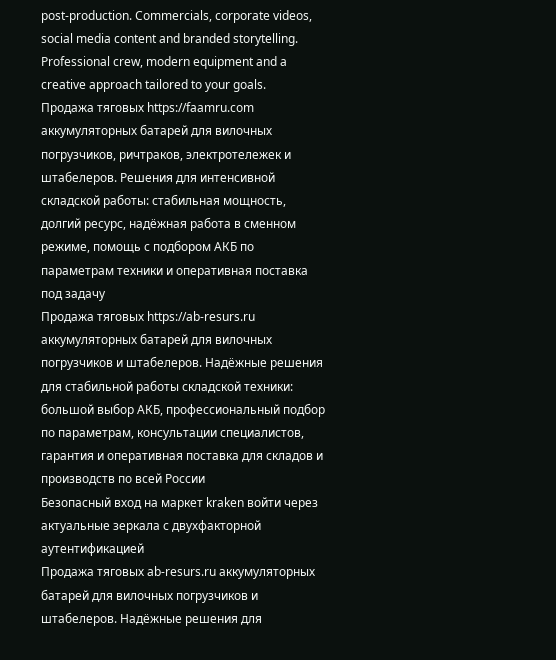post-production. Commercials, corporate videos, social media content and branded storytelling. Professional crew, modern equipment and a creative approach tailored to your goals.
Продажа тяговых https://faamru.com аккумуляторных батарей для вилочных погрузчиков, ричтраков, электротележек и штабелеров. Решения для интенсивной складской работы: стабильная мощность, долгий ресурс, надёжная работа в сменном режиме, помощь с подбором АКБ по параметрам техники и оперативная поставка под задачу
Продажа тяговых https://ab-resurs.ru аккумуляторных батарей для вилочных погрузчиков и штабелеров. Надёжные решения для стабильной работы складской техники: большой выбор АКБ, профессиональный подбор по параметрам, консультации специалистов, гарантия и оперативная поставка для складов и производств по всей России
Безопасный вход на маркет kraken войти через актуальные зеркала с двухфакторной аутентификацией
Продажа тяговых ab-resurs.ru аккумуляторных батарей для вилочных погрузчиков и штабелеров. Надёжные решения для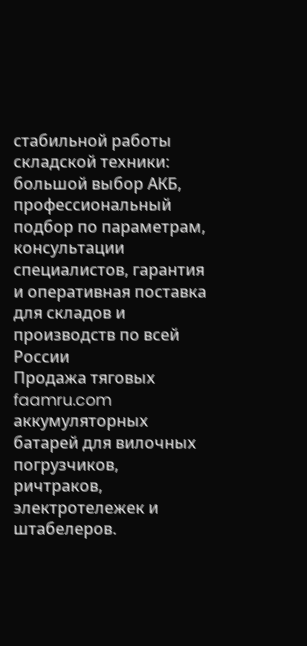стабильной работы складской техники: большой выбор АКБ, профессиональный подбор по параметрам, консультации специалистов, гарантия и оперативная поставка для складов и производств по всей России
Продажа тяговых faamru.com аккумуляторных батарей для вилочных погрузчиков, ричтраков, электротележек и штабелеров.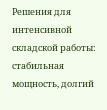Решения для интенсивной складской работы: стабильная мощность, долгий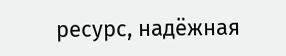ресурс, надёжная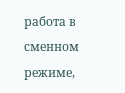работа в сменном режиме,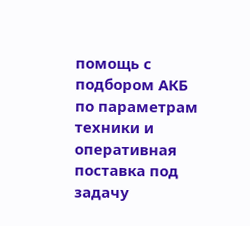помощь с подбором АКБ по параметрам техники и оперативная поставка под задачу